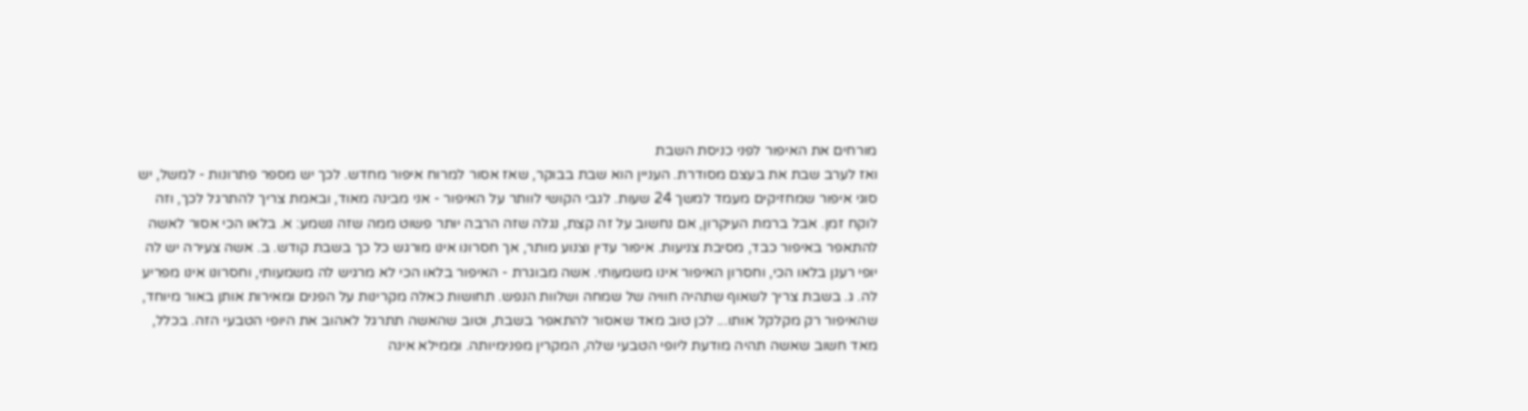מורחים את האיפור לפני כניסת השבת
ואז לערב שבת את בעצם מסודרת. העניין הוא שבת בבוקר, שאז אסור למרוח איפור מחדש. לכך יש מספר פתרונות - למשל, יש סוגי איפור שמחזיקים מעמד למשך 24 שעות. לגבי הקושי לוותר על האיפור - אני מבינה מאוד, ובאמת צריך להתרגל לכך, וזה לוקח זמן. אבל ברמת העיקרון, אם נחשוב על זה קצת, נגלה שזה הרבה יותר פשוט ממה שזה נשמע: א. בלאו הכי אסור לאשה להתאפר באיפור כבד, מסיבת צניעות. איפור עדין וצנוע מותר, אך חסרונו אינו מורגש כל כך בשבת קודש. ב. אשה צעירה יש לה יופי רענן בלאו הכי, וחסרון האיפור אינו משמעותי. אשה מבוגרת - האיפור בלאו הכי לא מרגיש לה משמעותי, וחסרונו אינו מפריע לה. ג. בשבת צריך לשאוף שתהיה חוויה של שמחה ושלוות הנפש. תחושות כאלה מקרינות על הפנים ומאירות אותן באור מיוחד, שהאיפור רק מקלקל אותו... לכן טוב מאד שאסור להתאפר בשבת, וטוב שהאשה תתרגל לאהוב את היופי הטבעי הזה. בכלל, מאד חשוב שאשה תהיה מודעת ליופי הטבעי שלה, המקרין מפנימיותה. וממילא אינה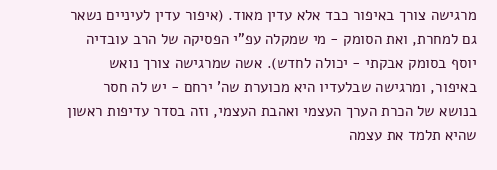מרגישה צורך באיפור כבד אלא עדין מאוד. (איפור עדין לעיניים נשאר גם למחרת, ואת הסומק - מי שמקלה עפ"י הפסיקה של הרב עובדיה יוסף בסומק אבקתי - יכולה לחדש). אשה שמרגישה צורך נואש באיפור, ומרגישה שבלעדיו היא מכוערת שה' ירחם - יש לה חסר בנושא של הכרת הערך העצמי ואהבת העצמי, וזה בסדר עדיפות ראשון שהיא תלמד את עצמה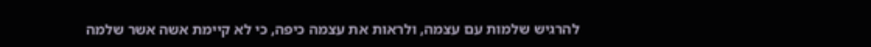להרגיש שלמות עם עצמה, ולראות את עצמה כיפה, כי לא קיימת אשה אשר שלמה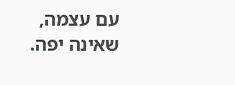עם עצמה, שאינה יפה.